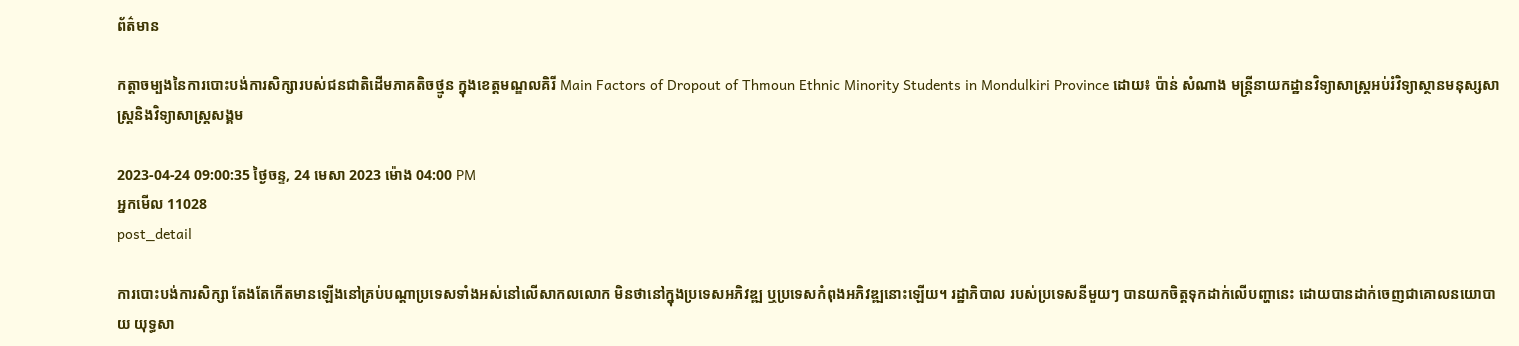ព័ត៌មាន

កត្ដាចម្បងនៃការបោះបង់ការសិក្សារបស់ជនជាតិដើមភាគតិចថ្មូន ក្នុងខេត្តមណ្ឌលគិរី Main Factors of Dropout of Thmoun Ethnic Minority Students in Mondulkiri Province ដោយ៖ ប៉ាន់ សំណាង មន្ដ្រីនាយកដ្ឋានវិទ្យាសាស្ដ្រអប់រំវិទ្យាស្ថានមនុស្សសាស្ដ្រនិងវិទ្យាសាស្ដ្រសង្គម

2023-04-24 09:00:35 ថ្ងៃចន្ទ, 24 មេសា 2023 ម៉ោង 04:00 PM
អ្នកមើល 11028
post_detail

ការបោះបង់ការសិក្សា តែងតែកើតមានឡើងនៅគ្រប់បណ្តាប្រទេសទាំងអស់នៅលើសាកលលោក មិនថានៅក្នុងប្រទេសអភិវឌ្ឍ ឬប្រទេសកំពុងអភិវឌ្ឍនោះឡើយ។ រដ្ឋាភិបាល របស់ប្រទេសនីមួយៗ បានយកចិត្តទុកដាក់លើបញ្ហានេះ ដោយបានដាក់ចេញជាគោលនយោបាយ យុទ្ធសា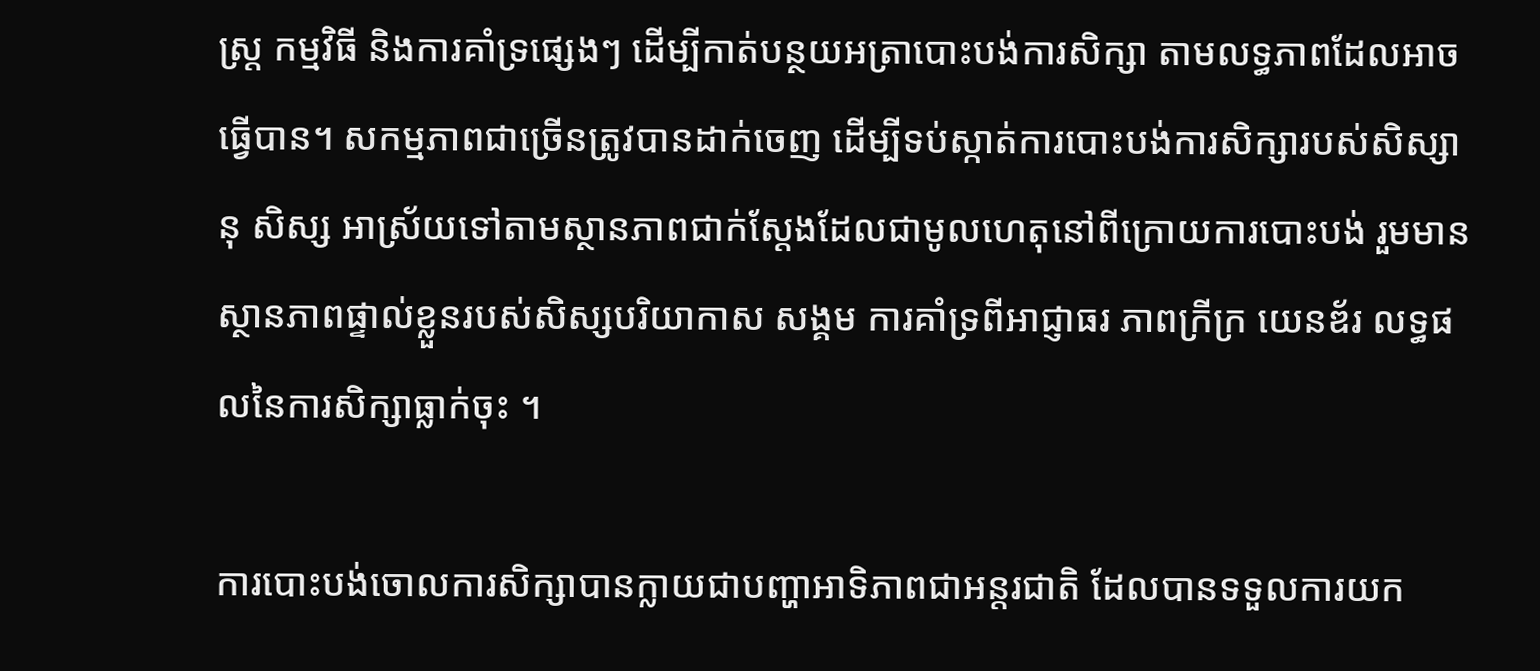ស្ត្រ កម្មវិធី និងការគាំទ្រផ្សេងៗ ដើម្បីកាត់បន្ថយអត្រាបោះបង់ការសិក្សា តាមលទ្ធភាពដែលអាចធ្វើបាន។ សកម្មភាពជាច្រើនត្រូវបានដាក់ចេញ ដើម្បីទប់ស្កាត់ការបោះបង់ការសិក្សារបស់សិស្សានុ សិស្ស អាស្រ័យទៅតាមស្ថានភាពជាក់ស្ដែងដែលជាមូលហេតុនៅពីក្រោយការបោះបង់ រួមមានស្ថានភាពផ្ទាល់ខ្លួនរបស់សិស្សបរិយាកាស សង្គម ការគាំទ្រពីអាជ្ញាធរ ភាពក្រីក្រ យេនឌ័រ លទ្ធផលនៃការសិក្សាធ្លាក់ចុះ ។

ការបោះបង់ចោលការសិក្សាបានក្លាយជាបញ្ហាអាទិភាពជាអន្តរជាតិ ដែលបានទទួលការយក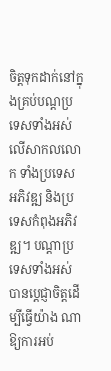ចិត្តទុកដាក់នៅក្នុងគ្រប់បណ្តប្រទេសទាំងអស់លើសាកលលោក ទាំងប្រទេស អភិវឌ្ឍ និងប្រទេសកំពុងអភិវឌ្ឍ។ បណ្តាប្រទេសទាំងអស់ បានប្ដេជ្ញាចិត្តដើម្បីធ្វើយ៉ាង ណាឱ្យការអប់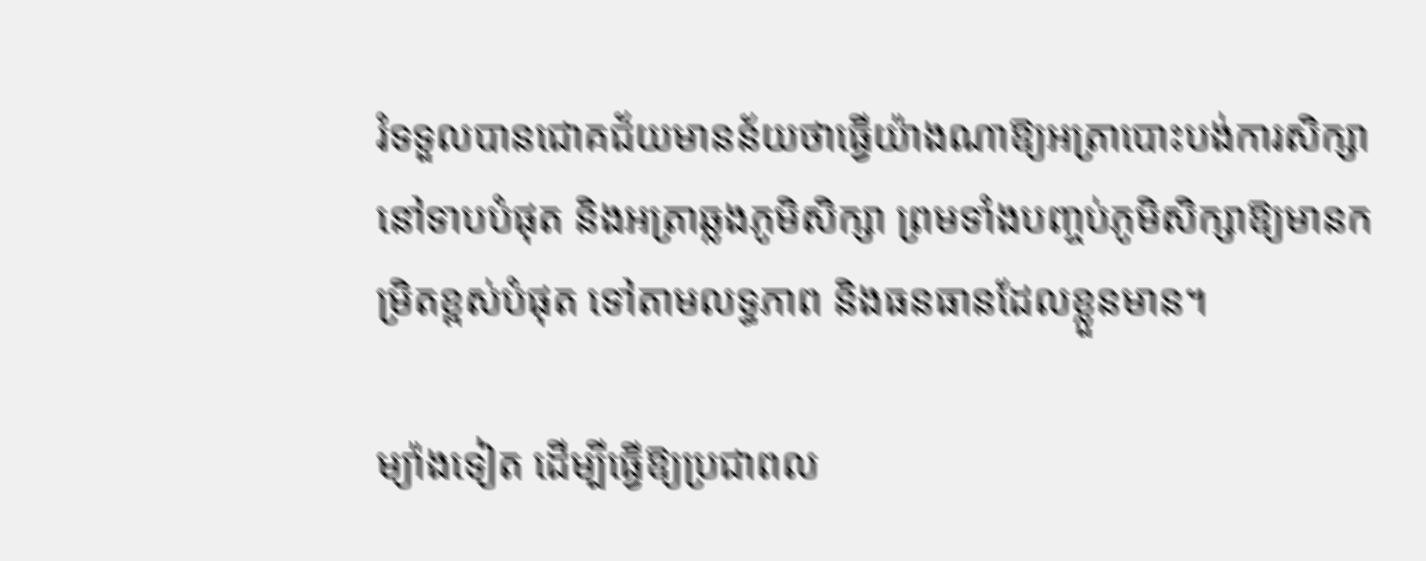រំទទួលបានជោគជ័យមានន័យថាធ្វើយ៉ាងណាឱ្យអត្រាបោះបង់ការសិក្សានៅទាបបំផុត និងអត្រាឆ្លងភូមិសិក្សា ព្រមទាំងបញ្ចប់ភូមិសិក្សាឱ្យមានកម្រិតខ្ពស់បំផុត ទៅតាមលទ្ធភាព និងធនធានដែលខ្លួនមាន។

ម្យ៉ាងទៀត ដើម្បីធ្វើឱ្យប្រជាពល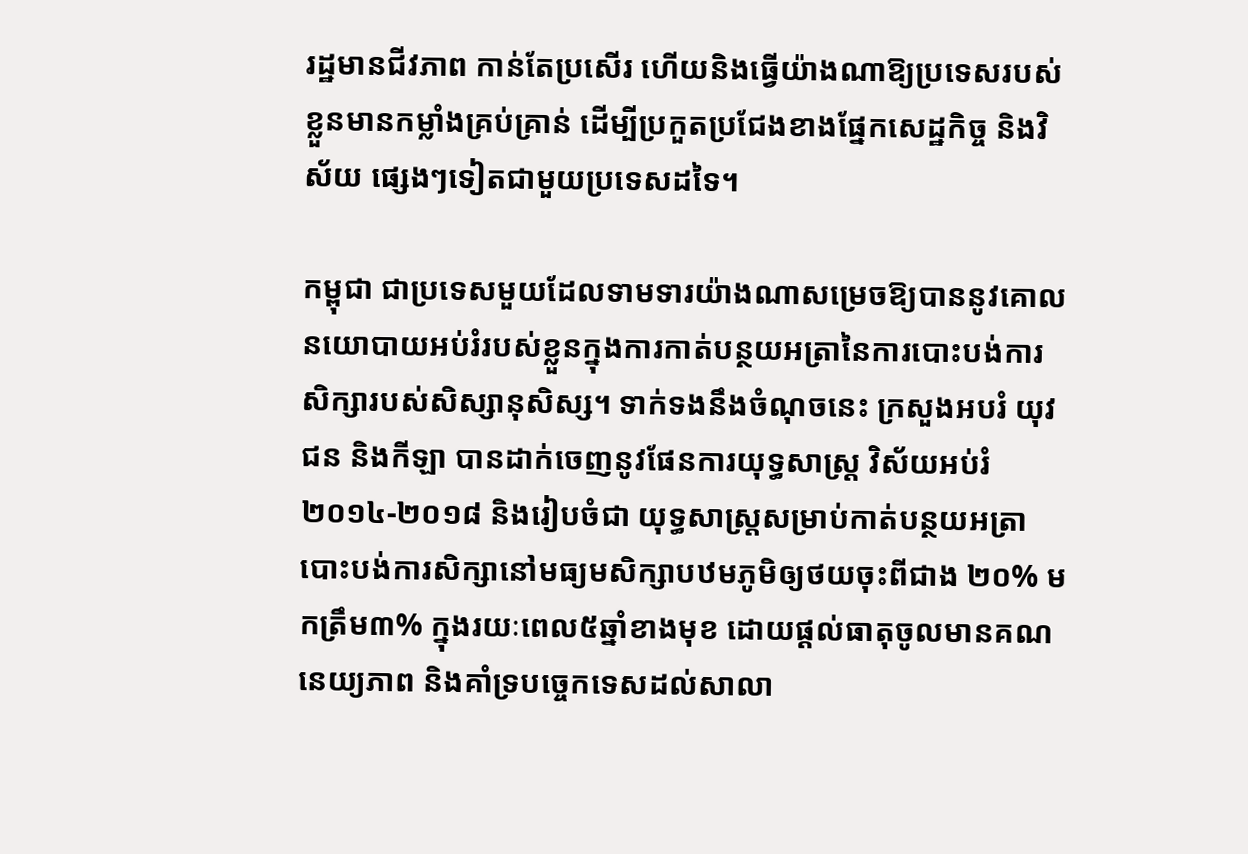រដ្ឋមានជីវភាព កាន់តែប្រសើរ ហើយនិងធ្វើយ៉ាងណាឱ្យប្រទេសរបស់ខ្លួនមានកម្លាំងគ្រប់គ្រាន់ ដើម្បីប្រកួតប្រជែងខាងផ្នែកសេដ្ឋកិច្ច និងវិស័យ ផ្សេងៗទៀតជាមួយប្រទេសដទៃ។

កម្ពុជា ជាប្រទេសមួយដែលទាមទារយ៉ាងណាសម្រេចឱ្យបាននូវគោលនយោបាយអប់រំរបស់ខ្លួនក្នុងការកាត់បន្ថយអត្រានៃការបោះបង់ការសិក្សារបស់សិស្សានុសិស្ស។ ទាក់ទងនឹងចំណុចនេះ ក្រសួងអបរំ យុវជន និងកីឡា បានដាក់ចេញនូវផែនការយុទ្ធសាស្ត្រ វិស័យអប់រំ ២០១៤-២០១៨ និងរៀបចំជា យុទ្ធសាស្ត្រសម្រាប់កាត់បន្ថយអត្រាបោះបង់ការសិក្សានៅមធ្យមសិក្សាបឋមភូមិឲ្យថយចុះពីជាង ២០% មកត្រឹម៣% ក្នុងរយៈពេល៥ឆ្នាំខាងមុខ ដោយផ្តល់ធាតុចូលមានគណនេយ្យភាព និងគាំទ្របច្ចេកទេសដល់សាលា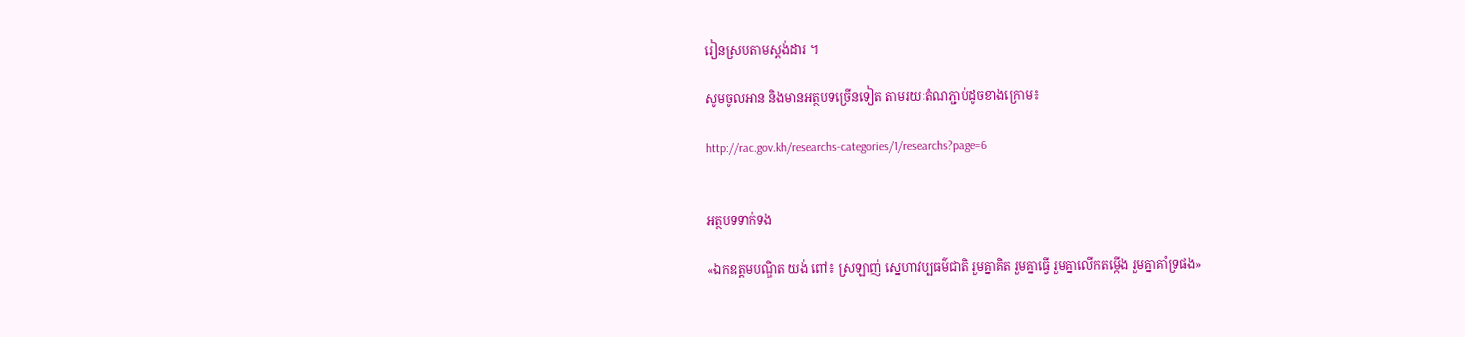រៀនស្របតាមស្តង់ដារ ។

សូមចូលអាន និងមានអត្ថបទច្រើនទៀត តាមរយៈតំណភ្ជាប់ដូចខាងក្រោម៖

http://rac.gov.kh/researchs-categories/1/researchs?page=6


អត្ថបទទាក់ទង

«ឯកឧត្ដមបណ្ឌិត យង់ ពៅ៖ ស្រឡាញ់ ស្នេហាវប្បធម៌ជាតិ រួមគ្នាគិត រួមគ្នាធ្វើ រួមគ្នាលើកតម្កើង រួមគ្នាគាំទ្រផង»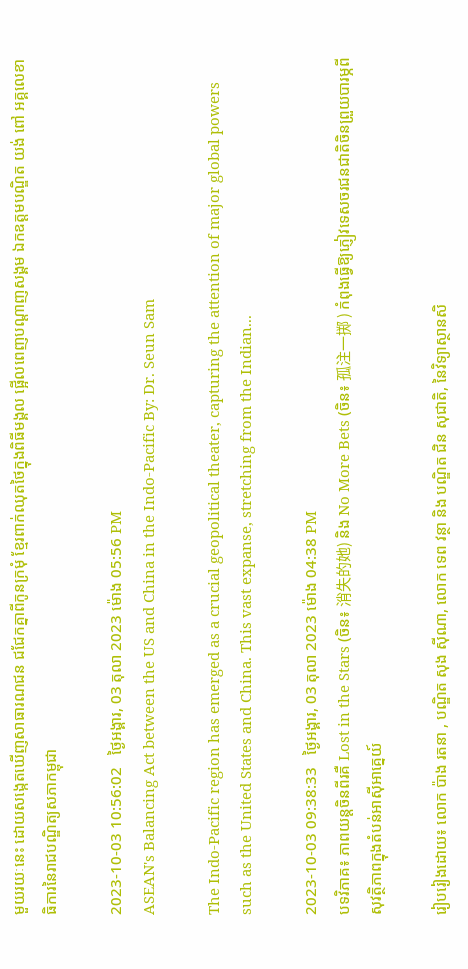មួយរយៈនេះ ដោយសង្កេតឃើញសាធារណជន ជជែកគ្នាពីកូនក្រមុំ ខ្មែរពាក់ឈុតថៃក្នុងពិធីមង្គល ផ្អើលពេញបណ្តាញសង្គម ឯកឧត្ដមបណ្ឌិត យង់ ពៅ អគ្គលេខាធិការនៃរាជបណ្ឌិត្យសភាកម្ពុជា

2023-10-03 10:56:02   ថ្ងៃអង្គារ, 03 តុលា 2023 ម៉ោង 05:56 PM
ASEAN's Balancing Act between the US and China in the Indo-Pacific By: Dr. Seun Sam

The Indo-Pacific region has emerged as a crucial geopolitical theater, capturing the attention of major global powers such as the United States and China. This vast expanse, stretching from the Indian...

2023-10-03 09:38:33   ថ្ងៃអង្គារ, 03 តុលា 2023 ម៉ោង 04:38 PM
បទវិភាគ៖ ភាពយន្តចិនពីរគឺ Lost in the Stars (ចិន៖ 消失的她) និង No More Bets (ចិន៖ 孤注一掷 ) កំពុងធ្វើឱ្យភ្ញៀវទេសចរជនជាតិចិនព្រួយបារម្ភពីសុវត្ថិភាពក្នុងតំបន់អាស៊ីអាគ្នេយ៍

រៀបរៀងដោយ៖ លោក ប៉ាង រតនា , បណ្ឌិត សុង ស៊ីណា, លោក ទេព វន្ថា និង បណ្ឌិត ជិន សុជាតិ, នៃវិទ្យាស្ថានសិ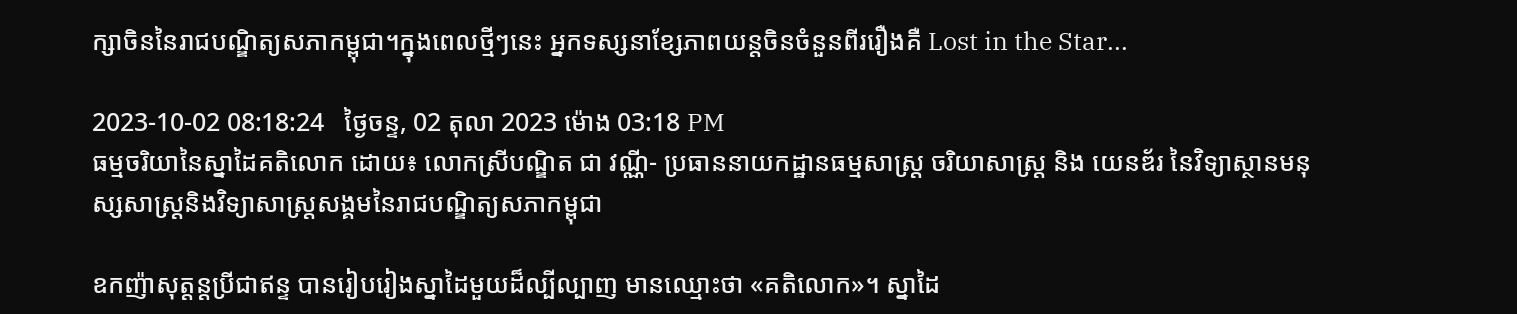ក្សាចិននៃរាជបណ្ឌិត្យសភាកម្ពុជា។ក្នុងពេលថ្មីៗនេះ អ្នកទស្សនាខ្សែភាពយន្តចិនចំនួនពីររឿងគឺ Lost in the Star...

2023-10-02 08:18:24   ថ្ងៃចន្ទ, 02 តុលា 2023 ម៉ោង 03:18 PM
ធម្មចរិយានៃស្នាដៃគតិលោក ដោយ៖ លោកស្រីបណ្ឌិត ជា វណ្ណី- ប្រធាននាយកដ្ឋានធម្មសាស្រ្ត ចរិយាសាស្រ្ត និង យេនឌ័រ នៃវិទ្យាស្ថានមនុស្សសាស្រ្តនិងវិទ្យាសាស្រ្តសង្គមនៃរាជបណ្ឌិត្យសភាកម្ពុជា

ឧកញ៉ាសុត្តន្តប្រីជាឥន្ទ បានរៀបរៀងស្នាដៃមួយដ៏ល្បីល្បាញ មានឈ្មោះថា «គតិលោក»។ ស្នាដៃ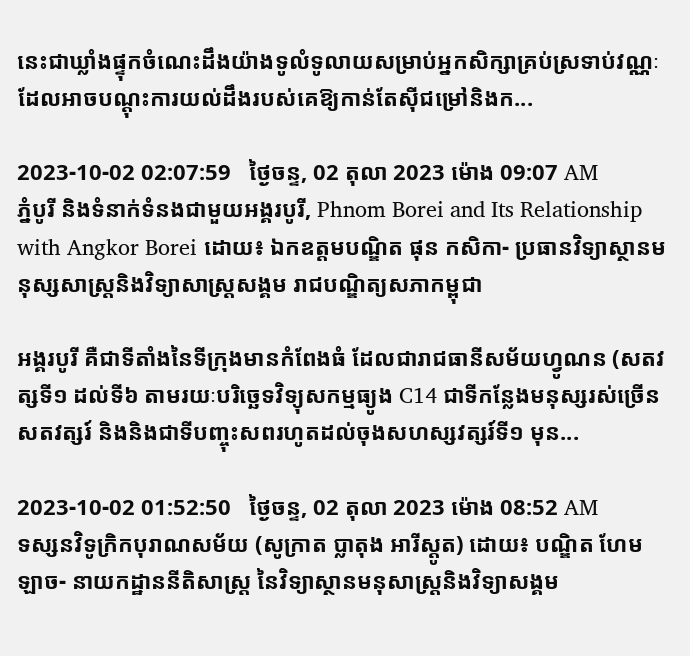នេះជាឃ្លាំងផ្ទុកចំណេះដឹងយ៉ាងទូលំទូលាយសម្រាប់អ្នកសិក្សាគ្រប់ស្រទាប់វណ្ណៈដែលអាចបណ្តុះការយល់ដឹងរបស់គេឱ្យកាន់តែស៊ីជម្រៅនិងក...

2023-10-02 02:07:59   ថ្ងៃចន្ទ, 02 តុលា 2023 ម៉ោង 09:07 AM
ភ្នំបូរី និងទំនាក់ទំនងជាមួយអង្គរបូរី, Phnom Borei and Its Relationship with Angkor Borei ដោយ៖ ឯកឧត្តមបណ្ឌិត ផុន កសិកា- ប្រធានវិទ្យាស្ថានមនុស្សសាស្ត្រនិងវិទ្យាសាស្ត្រសង្គម រាជបណ្ឌិត្យសភាកម្ពុជា

អង្គរបូរី គឺជាទីតាំងនៃទីក្រុងមានកំពែងធំ ដែលជារាជធានីសម័យហ្វូណន (សតវត្សទី១ ដល់ទី៦ តាមរយៈបរិច្ឆេទវិទ្យុសកម្មធ្យូង C14 ជាទីកន្លែងមនុស្សរស់ច្រើនសតវត្សរ៍ និងនិងជាទីបញ្ចុះសពរហូតដល់ចុងសហស្សវត្សរ៍ទី១ មុន...

2023-10-02 01:52:50   ថ្ងៃចន្ទ, 02 តុលា 2023 ម៉ោង 08:52 AM
ទស្សនវិទូក្រិកបុរាណសម័យ (សូក្រាត ប្លាតុង អារីស្តូត) ដោយ៖ បណ្ឌិត ហែម ឡាច- នាយកដ្ឋាននីតិសាស្ត្រ នៃវិទ្យាស្ថានមនុសាស្ត្រនិងវិទ្យាសង្គម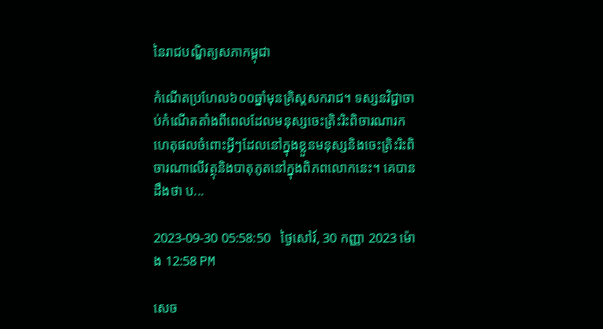នៃរាជបណ្ឌិត្យសភាកម្ពុជា

កំណើតប្រហែល៦០០ឆ្នាំមុនគ្រិស្តសករាជ។ ទស្សនវិជ្ជាចាប់កំណើតតាំងពីពេលដែលមនុស្សចេះត្រិះរិះពិចារណារកហេតុផលចំពោះអ្វីៗដែលនៅក្នុងខ្លួនមនុស្សនិងចេះត្រិះរិះពិចារណាលើវត្ថុនិងបាតុភូតនៅក្នុងពិភពលោកនេះ។ គេបានដឹងថា ប...

2023-09-30 05:58:50   ថ្ងៃសៅរ៍, 30 កញ្ញា 2023 ម៉ោង 12:58 PM

សេច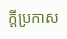ក្តីប្រកាស